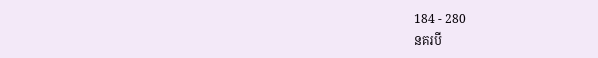184 - 280
នគរបី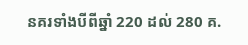នគរទាំងបីពីឆ្នាំ 220 ដល់ 280 គ.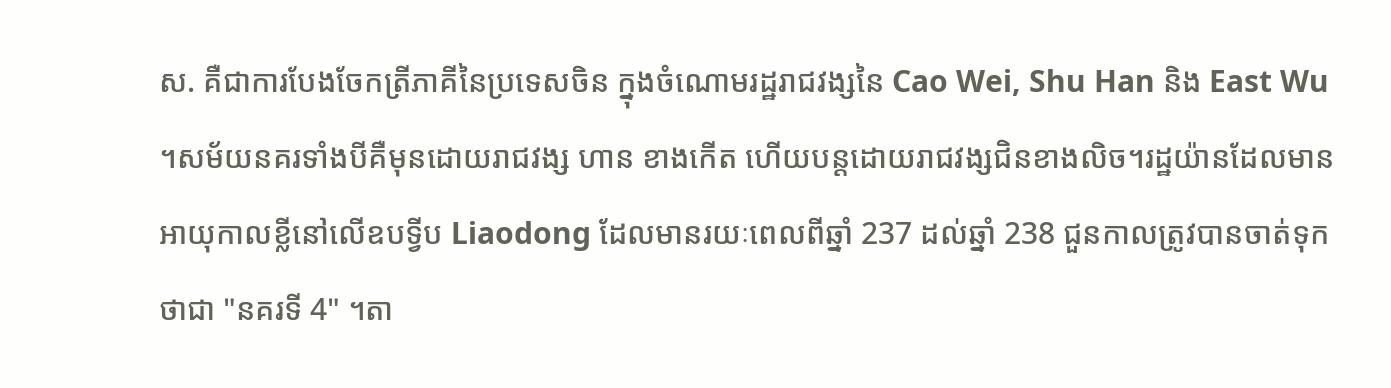ស. គឺជាការបែងចែកត្រីភាគីនៃប្រទេសចិន ក្នុងចំណោមរដ្ឋរាជវង្សនៃ Cao Wei, Shu Han និង East Wu ។សម័យនគរទាំងបីគឺមុនដោយរាជវង្ស ហាន ខាងកើត ហើយបន្តដោយរាជវង្សជិនខាងលិច។រដ្ឋយ៉ានដែលមានអាយុកាលខ្លីនៅលើឧបទ្វីប Liaodong ដែលមានរយៈពេលពីឆ្នាំ 237 ដល់ឆ្នាំ 238 ជួនកាលត្រូវបានចាត់ទុកថាជា "នគរទី 4" ។តា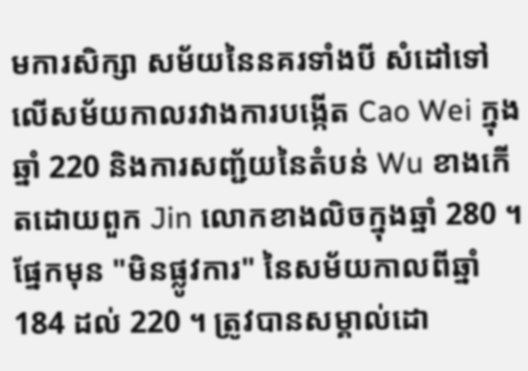មការសិក្សា សម័យនៃនគរទាំងបី សំដៅទៅលើសម័យកាលរវាងការបង្កើត Cao Wei ក្នុងឆ្នាំ 220 និងការសញ្ជ័យនៃតំបន់ Wu ខាងកើតដោយពួក Jin លោកខាងលិចក្នុងឆ្នាំ 280 ។ ផ្នែកមុន "មិនផ្លូវការ" នៃសម័យកាលពីឆ្នាំ 184 ដល់ 220 ។ ត្រូវបានសម្គាល់ដោ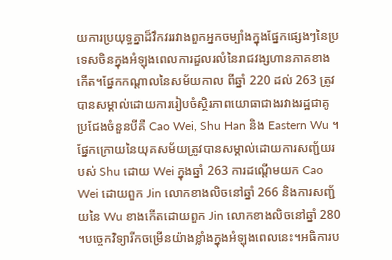យការប្រយុទ្ធគ្នាដ៏វឹកវររវាងពួកអ្នកចម្បាំងក្នុងផ្នែកផ្សេងៗនៃប្រទេសចិនក្នុងអំឡុងពេលការដួលរលំនៃរាជវង្សហានភាគខាងកើត។ផ្នែកកណ្តាលនៃសម័យកាល ពីឆ្នាំ 220 ដល់ 263 ត្រូវបានសម្គាល់ដោយការរៀបចំស្ថិរភាពយោធាជាងរវាងរដ្ឋជាគូប្រជែងចំនួនបីគឺ Cao Wei, Shu Han និង Eastern Wu ។ផ្នែកក្រោយនៃយុគសម័យត្រូវបានសម្គាល់ដោយការសញ្ជ័យរបស់ Shu ដោយ Wei ក្នុងឆ្នាំ 263 ការដណ្តើមយក Cao Wei ដោយពួក Jin លោកខាងលិចនៅឆ្នាំ 266 និងការសញ្ជ័យនៃ Wu ខាងកើតដោយពួក Jin លោកខាងលិចនៅឆ្នាំ 280 ។បច្ចេកវិទ្យារីកចម្រើនយ៉ាងខ្លាំងក្នុងអំឡុងពេលនេះ។អធិការប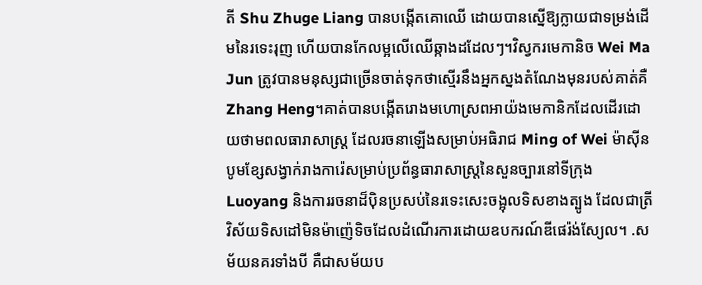តី Shu Zhuge Liang បានបង្កើតគោឈើ ដោយបានស្នើឱ្យក្លាយជាទម្រង់ដើមនៃរទេះរុញ ហើយបានកែលម្អលើឈើឆ្កាងដដែលៗ។វិស្វករមេកានិច Wei Ma Jun ត្រូវបានមនុស្សជាច្រើនចាត់ទុកថាស្មើរនឹងអ្នកស្នងតំណែងមុនរបស់គាត់គឺ Zhang Heng។គាត់បានបង្កើតរោងមហោស្រពអាយ៉ងមេកានិកដែលដើរដោយថាមពលធារាសាស្ត្រ ដែលរចនាឡើងសម្រាប់អធិរាជ Ming of Wei ម៉ាស៊ីនបូមខ្សែសង្វាក់រាងការ៉េសម្រាប់ប្រព័ន្ធធារាសាស្រ្តនៃសួនច្បារនៅទីក្រុង Luoyang និងការរចនាដ៏ប៉ិនប្រសប់នៃរទេះសេះចង្អុលទិសខាងត្បូង ដែលជាត្រីវិស័យទិសដៅមិនម៉ាញ៉េទិចដែលដំណើរការដោយឧបករណ៍ឌីផេរ៉ង់ស្យែល។ .សម័យនគរទាំងបី គឺជាសម័យប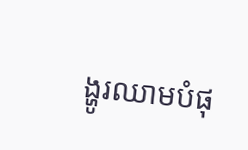ង្ហូរឈាមបំផុ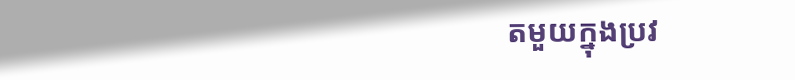តមួយក្នុងប្រវ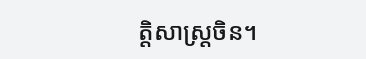ត្តិសាស្ត្រចិន។